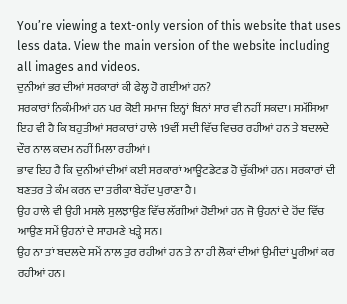You’re viewing a text-only version of this website that uses less data. View the main version of the website including all images and videos.
ਦੁਨੀਆਂ ਭਰ ਦੀਆਂ ਸਰਕਾਰਾਂ ਕੀ ਫੇਲ੍ਹ ਹੋ ਗਈਆਂ ਹਨ?
ਸਰਕਾਰਾਂ ਨਿਕੰਮੀਆਂ ਹਨ ਪਰ ਕੋਈ ਸਮਾਜ ਇਨ੍ਹਾਂ ਬਿਨਾਂ ਸਾਰ ਵੀ ਨਹੀਂ ਸਕਦਾ। ਸਮੱਸਿਆ ਇਹ ਵੀ ਹੈ ਕਿ ਬਹੁਤੀਆਂ ਸਰਕਾਰਾਂ ਹਾਲੇ 19ਵੀਂ ਸਦੀ ਵਿੱਚ ਵਿਚਰ ਰਹੀਆਂ ਹਨ ਤੇ ਬਦਲਦੇ ਦੌਰ ਨਾਲ ਕਦਮ ਨਹੀਂ ਮਿਲਾ ਰਹੀਆਂ।
ਭਾਵ ਇਹ ਹੈ ਕਿ ਦੁਨੀਆਂ ਦੀਆਂ ਕਈ ਸਰਕਾਰਾਂ ਆਊਟਡੇਟਡ ਹੋ ਚੁੱਕੀਆਂ ਹਨ। ਸਰਕਾਰਾਂ ਦੀ ਬਣਤਰ ਤੇ ਕੰਮ ਕਰਨ ਦਾ ਤਰੀਕਾ ਬੇਹੱਦ ਪੁਰਾਣਾ ਹੈ।
ਉਹ ਹਾਲੇ ਵੀ ਉਹੀ ਮਸਲੇ ਸੁਲਝਾਉਣ ਵਿੱਚ ਲੱਗੀਆਂ ਹੋਈਆਂ ਹਨ ਜੋ ਉਹਨਾਂ ਦੇ ਹੋਂਦ ਵਿੱਚ ਆਉਣ ਸਮੇਂ ਉਹਨਾਂ ਦੇ ਸਾਹਮਣੇ ਖੜ੍ਹੇ ਸਨ।
ਉਹ ਨਾ ਤਾਂ ਬਦਲਦੇ ਸਮੇਂ ਨਾਲ ਤੁਰ ਰਹੀਆਂ ਹਨ ਤੇ ਨਾ ਹੀ ਲੋਕਾਂ ਦੀਆਂ ਉਮੀਦਾਂ ਪੂਰੀਆਂ ਕਰ ਰਹੀਆਂ ਹਨ।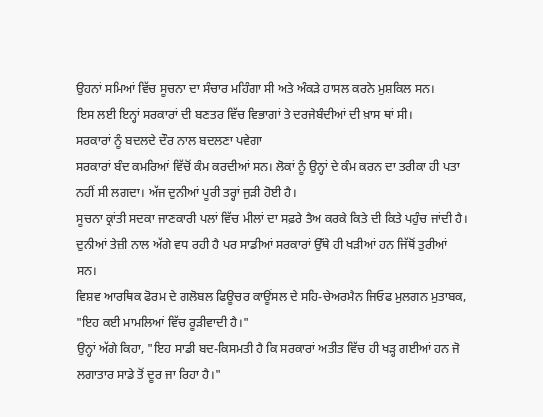ਉਹਨਾਂ ਸਮਿਆਂ ਵਿੱਚ ਸੂਚਨਾ ਦਾ ਸੰਚਾਰ ਮਹਿੰਗਾ ਸੀ ਅਤੇ ਅੰਕੜੇ ਹਾਸਲ ਕਰਨੇ ਮੁਸ਼ਕਿਲ ਸਨ।
ਇਸ ਲਈ ਇਨ੍ਹਾਂ ਸਰਕਾਰਾਂ ਦੀ ਬਣਤਰ ਵਿੱਚ ਵਿਭਾਗਾਂ ਤੇ ਦਰਜੇਬੰਦੀਆਂ ਦੀ ਖ਼ਾਸ ਥਾਂ ਸੀ।
ਸਰਕਾਰਾਂ ਨੂੰ ਬਦਲਦੇ ਦੌਰ ਨਾਲ ਬਦਲਣਾ ਪਵੇਗਾ
ਸਰਕਾਰਾਂ ਬੰਦ ਕਮਰਿਆਂ ਵਿੱਚੋਂ ਕੰਮ ਕਰਦੀਆਂ ਸਨ। ਲੋਕਾਂ ਨੂੰ ਉਨ੍ਹਾਂ ਦੇ ਕੰਮ ਕਰਨ ਦਾ ਤਰੀਕਾ ਹੀ ਪਤਾ ਨਹੀਂ ਸੀ ਲਗਦਾ। ਅੱਜ ਦੁਨੀਆਂ ਪੂਰੀ ਤਰ੍ਹਾਂ ਜੁੜੀ ਹੋਈ ਹੈ।
ਸੂਚਨਾ ਕ੍ਰਾਂਤੀ ਸਦਕਾ ਜਾਣਕਾਰੀ ਪਲਾਂ ਵਿੱਚ ਮੀਲਾਂ ਦਾ ਸਫ਼ਰੇ ਤੈਅ ਕਰਕੇ ਕਿਤੇ ਦੀ ਕਿਤੇ ਪਹੁੰਚ ਜਾਂਦੀ ਹੈ।
ਦੁਨੀਆਂ ਤੇਜ਼ੀ ਨਾਲ ਅੱਗੇ ਵਧ ਰਹੀ ਹੈ ਪਰ ਸਾਡੀਆਂ ਸਰਕਾਰਾਂ ਉੱਥੇ ਹੀ ਖੜੀਆਂ ਹਨ ਜਿੱਥੋਂ ਤੁਰੀਆਂ ਸਨ।
ਵਿਸ਼ਵ ਆਰਥਿਕ ਫੋਰਮ ਦੇ ਗਲੋਬਲ ਫਿਊਚਰ ਕਾਊਂਸਲ ਦੇ ਸਹਿ-ਚੇਅਰਮੈਨ ਜਿਓਫ ਮੁਲਗਨ ਮੁਤਾਬਕ, "ਇਹ ਕਈ ਮਾਮਲਿਆਂ ਵਿੱਚ ਰੂੜੀਵਾਦੀ ਹੈ।"
ਉਨ੍ਹਾਂ ਅੱਗੇ ਕਿਹਾ, "ਇਹ ਸਾਡੀ ਬਦ-ਕਿਸਮਤੀ ਹੈ ਕਿ ਸਰਕਾਰਾਂ ਅਤੀਤ ਵਿੱਚ ਹੀ ਖੜ੍ਹ ਗਈਆਂ ਹਨ ਜੋ ਲਗਾਤਾਰ ਸਾਡੇ ਤੋਂ ਦੂਰ ਜਾ ਰਿਹਾ ਹੈ।"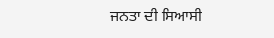ਜਨਤਾ ਦੀ ਸਿਆਸੀ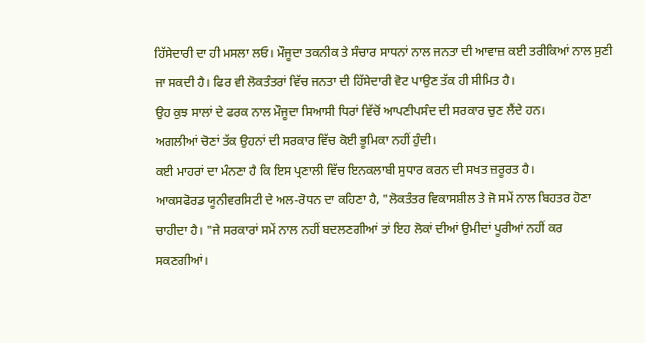ਹਿੱਸੇਦਾਰੀ ਦਾ ਹੀ ਮਸਲਾ ਲਓ। ਮੌਜੂਦਾ ਤਕਨੀਕ ਤੇ ਸੰਚਾਰ ਸਾਧਨਾਂ ਨਾਲ ਜਨਤਾ ਦੀ ਆਵਾਜ਼ ਕਈ ਤਰੀਕਿਆਂ ਨਾਲ ਸੁਣੀ ਜਾ ਸਕਦੀ ਹੈ। ਫਿਰ ਵੀ ਲੋਕਤੰਤਰਾਂ ਵਿੱਚ ਜਨਤਾ ਦੀ ਹਿੱਸੇਦਾਰੀ ਵੋਟ ਪਾਉਣ ਤੱਕ ਹੀ ਸੀਮਿਤ ਹੈ।
ਉਹ ਕੁਝ ਸਾਲਾਂ ਦੇ ਫਰਕ ਨਾਲ ਮੌਜੂਦਾ ਸਿਆਸੀ ਧਿਰਾਂ ਵਿੱਚੋਂ ਆਪਣੀਪਸੰਦ ਦੀ ਸਰਕਾਰ ਚੁਣ ਲੈਂਦੇ ਹਨ।
ਅਗਲੀਆਂ ਚੋਣਾਂ ਤੱਕ ਉਹਨਾਂ ਦੀ ਸਰਕਾਰ ਵਿੱਚ ਕੋਈ ਭੂਮਿਕਾ ਨਹੀਂ ਹੁੰਦੀ।
ਕਈ ਮਾਹਰਾਂ ਦਾ ਮੰਨਣਾ ਹੈ ਕਿ ਇਸ ਪ੍ਰਣਾਲੀ ਵਿੱਚ ਇਨਕਲਾਬੀ ਸੁਧਾਰ ਕਰਨ ਦੀ ਸਖਤ ਜ਼ਰੂਰਤ ਹੈ।
ਆਕਸਫੋਰਡ ਯੂਨੀਵਰਸਿਟੀ ਦੇ ਅਲ-ਰੋਧਨ ਦਾ ਕਹਿਣਾ ਹੈ, "ਲੋਕਤੰਤਰ ਵਿਕਾਸਸ਼ੀਲ ਤੇ ਜੋ ਸਮੇਂ ਨਾਲ ਬਿਹਤਰ ਹੋਣਾ ਚਾਹੀਦਾ ਹੈ। "ਜੇ ਸਰਕਾਰਾਂ ਸਮੇਂ ਨਾਲ ਨਹੀਂ ਬਦਲਣਗੀਆਂ ਤਾਂ ਇਹ ਲੋਕਾਂ ਦੀਆਂ ਉਮੀਦਾਂ ਪੂਰੀਆਂ ਨਹੀਂ ਕਰ ਸਕਣਗੀਆਂ।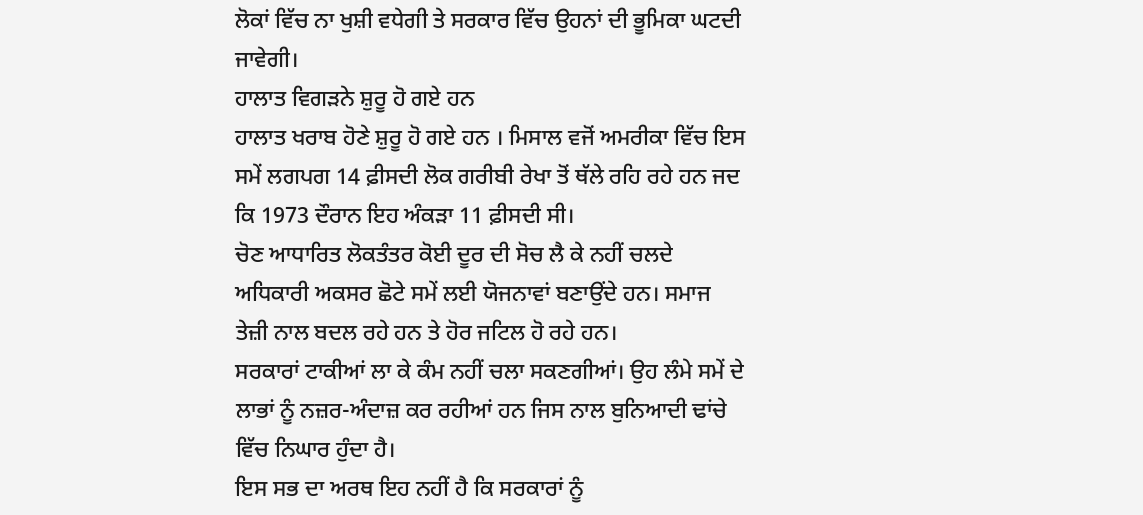ਲੋਕਾਂ ਵਿੱਚ ਨਾ ਖੁਸ਼ੀ ਵਧੇਗੀ ਤੇ ਸਰਕਾਰ ਵਿੱਚ ਉਹਨਾਂ ਦੀ ਭੂਮਿਕਾ ਘਟਦੀ ਜਾਵੇਗੀ।
ਹਾਲਾਤ ਵਿਗੜਨੇ ਸ਼ੁਰੂ ਹੋ ਗਏ ਹਨ
ਹਾਲਾਤ ਖਰਾਬ ਹੋਣੇ ਸ਼ੁਰੂ ਹੋ ਗਏ ਹਨ । ਮਿਸਾਲ ਵਜੋਂ ਅਮਰੀਕਾ ਵਿੱਚ ਇਸ ਸਮੇਂ ਲਗਪਗ 14 ਫ਼ੀਸਦੀ ਲੋਕ ਗਰੀਬੀ ਰੇਖਾ ਤੋਂ ਥੱਲੇ ਰਹਿ ਰਹੇ ਹਨ ਜਦ ਕਿ 1973 ਦੌਰਾਨ ਇਹ ਅੰਕੜਾ 11 ਫ਼ੀਸਦੀ ਸੀ।
ਚੋਣ ਆਧਾਰਿਤ ਲੋਕਤੰਤਰ ਕੋਈ ਦੂਰ ਦੀ ਸੋਚ ਲੈ ਕੇ ਨਹੀਂ ਚਲਦੇ ਅਧਿਕਾਰੀ ਅਕਸਰ ਛੋਟੇ ਸਮੇਂ ਲਈ ਯੋਜਨਾਵਾਂ ਬਣਾਉਂਦੇ ਹਨ। ਸਮਾਜ ਤੇਜ਼ੀ ਨਾਲ ਬਦਲ ਰਹੇ ਹਨ ਤੇ ਹੋਰ ਜਟਿਲ ਹੋ ਰਹੇ ਹਨ।
ਸਰਕਾਰਾਂ ਟਾਕੀਆਂ ਲਾ ਕੇ ਕੰਮ ਨਹੀਂ ਚਲਾ ਸਕਣਗੀਆਂ। ਉਹ ਲੰਮੇ ਸਮੇਂ ਦੇ ਲਾਭਾਂ ਨੂੰ ਨਜ਼ਰ-ਅੰਦਾਜ਼ ਕਰ ਰਹੀਆਂ ਹਨ ਜਿਸ ਨਾਲ ਬੁਨਿਆਦੀ ਢਾਂਚੇ ਵਿੱਚ ਨਿਘਾਰ ਹੁੰਦਾ ਹੈ।
ਇਸ ਸਭ ਦਾ ਅਰਥ ਇਹ ਨਹੀਂ ਹੈ ਕਿ ਸਰਕਾਰਾਂ ਨੂੰ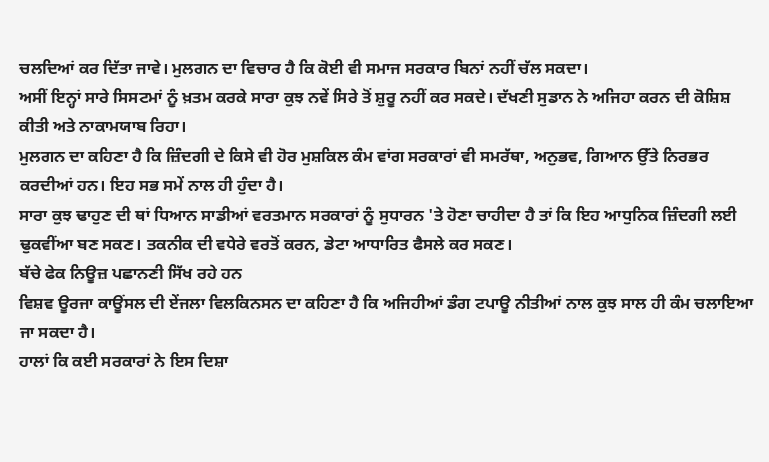ਚਲਦਿਆਂ ਕਰ ਦਿੱਤਾ ਜਾਵੇ। ਮੁਲਗਨ ਦਾ ਵਿਚਾਰ ਹੈ ਕਿ ਕੋਈ ਵੀ ਸਮਾਜ ਸਰਕਾਰ ਬਿਨਾਂ ਨਹੀਂ ਚੱਲ ਸਕਦਾ।
ਅਸੀਂ ਇਨ੍ਹਾਂ ਸਾਰੇ ਸਿਸਟਮਾਂ ਨੂੰ ਖ਼ਤਮ ਕਰਕੇ ਸਾਰਾ ਕੁਝ ਨਵੇਂ ਸਿਰੇ ਤੋਂ ਸ਼ੁਰੂ ਨਹੀਂ ਕਰ ਸਕਦੇ। ਦੱਖਣੀ ਸੁਡਾਨ ਨੇ ਅਜਿਹਾ ਕਰਨ ਦੀ ਕੋਸ਼ਿਸ਼ ਕੀਤੀ ਅਤੇ ਨਾਕਾਮਯਾਬ ਰਿਹਾ।
ਮੁਲਗਨ ਦਾ ਕਹਿਣਾ ਹੈ ਕਿ ਜ਼ਿੰਦਗੀ ਦੇ ਕਿਸੇ ਵੀ ਹੋਰ ਮੁਸ਼ਕਿਲ ਕੰਮ ਵਾਂਗ ਸਰਕਾਰਾਂ ਵੀ ਸਮਰੱਥਾ, ਅਨੁਭਵ, ਗਿਆਨ ਉੱਤੇ ਨਿਰਭਰ ਕਰਦੀਆਂ ਹਨ। ਇਹ ਸਭ ਸਮੇਂ ਨਾਲ ਹੀ ਹੁੰਦਾ ਹੈ।
ਸਾਰਾ ਕੁਝ ਢਾਹੁਣ ਦੀ ਥਾਂ ਧਿਆਨ ਸਾਡੀਆਂ ਵਰਤਮਾਨ ਸਰਕਾਰਾਂ ਨੂੰ ਸੁਧਾਰਨ 'ਤੇ ਹੋਣਾ ਚਾਹੀਦਾ ਹੈ ਤਾਂ ਕਿ ਇਹ ਆਧੁਨਿਕ ਜ਼ਿੰਦਗੀ ਲਈ ਢੁਕਵੀਂਆ ਬਣ ਸਕਣ। ਤਕਨੀਕ ਦੀ ਵਧੇਰੇ ਵਰਤੋਂ ਕਰਨ, ਡੇਟਾ ਆਧਾਰਿਤ ਫੈਸਲੇ ਕਰ ਸਕਣ।
ਬੱਚੇ ਫੇਕ ਨਿਊਜ਼ ਪਛਾਨਣੀ ਸਿੱਖ ਰਹੇ ਹਨ
ਵਿਸ਼ਵ ਊਰਜਾ ਕਾਊਂਸਲ ਦੀ ਏਂਜਲਾ ਵਿਲਕਿਨਸਨ ਦਾ ਕਹਿਣਾ ਹੈ ਕਿ ਅਜਿਹੀਆਂ ਡੰਗ ਟਪਾਊ ਨੀਤੀਆਂ ਨਾਲ ਕੁਝ ਸਾਲ ਹੀ ਕੰਮ ਚਲਾਇਆ ਜਾ ਸਕਦਾ ਹੈ।
ਹਾਲਾਂ ਕਿ ਕਈ ਸਰਕਾਰਾਂ ਨੇ ਇਸ ਦਿਸ਼ਾ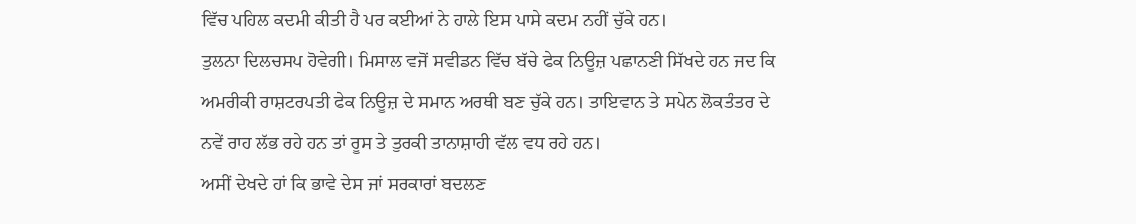ਵਿੱਚ ਪਹਿਲ ਕਦਮੀ ਕੀਤੀ ਹੈ ਪਰ ਕਈਆਂ ਨੇ ਹਾਲੇ ਇਸ ਪਾਸੇ ਕਦਮ ਨਹੀਂ ਚੁੱਕੇ ਹਨ।
ਤੁਲਨਾ ਦਿਲਚਸਪ ਹੋਵੇਗੀ। ਮਿਸਾਲ ਵਜੋਂ ਸਵੀਡਨ ਵਿੱਚ ਬੱਚੇ ਫੇਕ ਨਿਊਜ਼ ਪਛਾਨਣੀ ਸਿੱਖਦੇ ਹਨ ਜਦ ਕਿ ਅਮਰੀਕੀ ਰਾਸ਼ਟਰਪਤੀ ਫੇਕ ਨਿਊਜ਼ ਦੇ ਸਮਾਨ ਅਰਥੀ ਬਣ ਚੁੱਕੇ ਹਨ। ਤਾਇਵਾਨ ਤੇ ਸਪੇਨ ਲੋਕਤੰਤਰ ਦੇ ਨਵੇਂ ਰਾਹ ਲੱਭ ਰਹੇ ਹਨ ਤਾਂ ਰੂਸ ਤੇ ਤੁਰਕੀ ਤਾਨਾਸ਼ਾਹੀ ਵੱਲ ਵਧ ਰਹੇ ਹਨ।
ਅਸੀਂ ਦੇਖਦੇ ਹਾਂ ਕਿ ਭਾਵੇ ਦੇਸ ਜਾਂ ਸਰਕਾਰਾਂ ਬਦਲਣ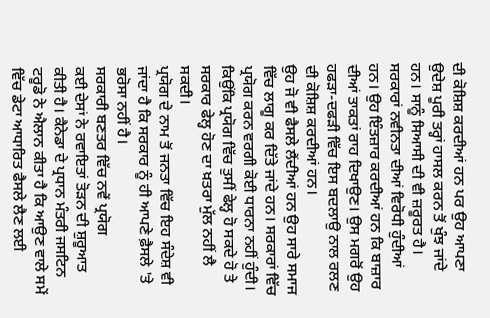ਦੀ ਕੋਸ਼ਿਸ਼ ਕਰਦੀਆਂ ਹਨ ਪਰ ਉਹ ਆਪਣਾ ਉਦੇਸ਼ ਪੂਰੀ ਤਰ੍ਹਾਂ ਹਾਸਲ ਕਰਨ ਤੋਂ ਖੁੰਝ ਜਾਂਦੇ ਹਨ। ਸਾਨੂੰ ਸਿਆਸੀ ਦੀ ਵੀ ਜ਼ਰੂਰਤ ਹੈ।
ਸਰਕਾਰਾਂ ਨਵੀਨਤਾ ਦੀਆਂ ਵਿਰੋਧੀ ਹੁੰਦੀਆਂ ਹਨ। ਉਹ ਇੰਤਜ਼ਾਰ ਕਰਦੀਆਂ ਹਨ ਕਿ ਬਾਜ਼ਾਰ ਦੀਆਂ ਤਾਕਤਾਂ ਰਾਹ ਦਿਖਾਉਣ। ਉਸ ਮਗਰੋਂ ਉਹ ਹਫੜਾ-ਦਫੜੀ ਵਿੱਚ ਇਸ ਬਦਲਾਉ ਨਾਲ ਰਲਣ ਦੀ ਕੋਸ਼ਿਸ਼ ਕਰਦੀਆਂ ਹਨ।
ਉਹ ਜੋ ਵੀ ਫੈਸਲੇ ਲੈਂਦੀਆਂ ਹਨ ਉਹ ਸਾਰੇ ਸਮਾਜ ਵਿੱਚ ਲਾਗੂ ਕਰ ਦਿੱਤੇ ਜਾਂਦੇ ਹਨ। ਸਰਕਾਰਾਂ ਵਿੱਚ ਪ੍ਰਯੋਗ ਕਰਨ ਵਰਗੀ ਕੋਈ ਧਾਰਨਾ ਨਹੀਂ ਹੁੰਦੀ। ਕਿਉਂਕਿ ਪ੍ਰਯੋਗ ਵਿੱਚ ਤੁਸੀਂ ਫੇਲ੍ਹ ਹੋ ਸਕਦੇ ਹੋ ਤੇ ਸਰਕਾਰ ਫੇਲ੍ਹ ਹੋਣ ਦਾ ਖ਼ਤਰਾ ਮੁੱਲ ਨਹੀਂ ਲੈ ਸਕਦੀ।
ਪ੍ਰਯੋਗ ਦੇ ਨਾਮ ਤੋਂ ਜਨਤਾ ਵਿੱਚ ਇਹ ਸੰਦੇਸ਼ ਵੀ ਜਾਂਦਾ ਹੈ ਕਿ ਸਰਕਾਰ ਨੂੰ ਹੀ ਆਪਣੇ ਫ਼ੈਸਲੇ 'ਤੇ ਭਰੋਸਾ ਨਹੀਂ ਹੈ।
ਸਰਕਾਰੀ ਬਣਤਰ ਵਿੱਚ ਨਵੇਂ ਪ੍ਰਯੋਗ
ਕਈ ਦੇਸਾਂ ਨੇ ਰਵਾਇਤਾਂ ਤੋੜਨ ਦੀ ਸ਼ੁਰੂਆਤ ਕੀਤੀ ਹੈ। ਕੈਨੇਡਾ ਦੇ ਪ੍ਰਧਾਨ ਮੰਤਰੀ ਜਸਟਿਨ ਟਰੂਡੋ ਨੇ ਐਲਾਨ ਕੀਤਾ ਹੈ ਕਿ ਆਉਣ ਵਾਲੇ ਸਮੇਂ ਵਿੱਚ ਡੇਟਾ ਆਧਾਰਿਤ ਫੈਸਲੇ ਲੈਣ ਲਈ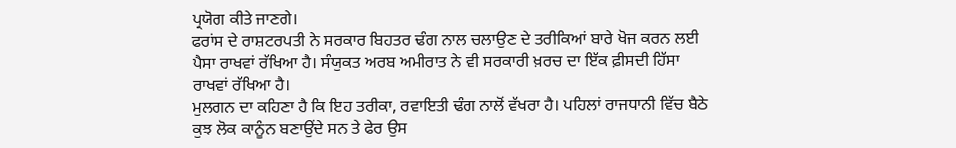ਪ੍ਰਯੋਗ ਕੀਤੇ ਜਾਣਗੇ।
ਫਰਾਂਸ ਦੇ ਰਾਸ਼ਟਰਪਤੀ ਨੇ ਸਰਕਾਰ ਬਿਹਤਰ ਢੰਗ ਨਾਲ ਚਲਾਉਣ ਦੇ ਤਰੀਕਿਆਂ ਬਾਰੇ ਖੋਜ ਕਰਨ ਲਈ ਪੈਸਾ ਰਾਖਵਾਂ ਰੱਖਿਆ ਹੈ। ਸੰਯੁਕਤ ਅਰਬ ਅਮੀਰਾਤ ਨੇ ਵੀ ਸਰਕਾਰੀ ਖ਼ਰਚ ਦਾ ਇੱਕ ਫ਼ੀਸਦੀ ਹਿੱਸਾ ਰਾਖਵਾਂ ਰੱਖਿਆ ਹੈ।
ਮੁਲਗਨ ਦਾ ਕਹਿਣਾ ਹੈ ਕਿ ਇਹ ਤਰੀਕਾ, ਰਵਾਇਤੀ ਢੰਗ ਨਾਲੋਂ ਵੱਖਰਾ ਹੈ। ਪਹਿਲਾਂ ਰਾਜਧਾਨੀ ਵਿੱਚ ਬੈਠੇ ਕੁਝ ਲੋਕ ਕਾਨੂੰਨ ਬਣਾਉਂਦੇ ਸਨ ਤੇ ਫੇਰ ਉਸ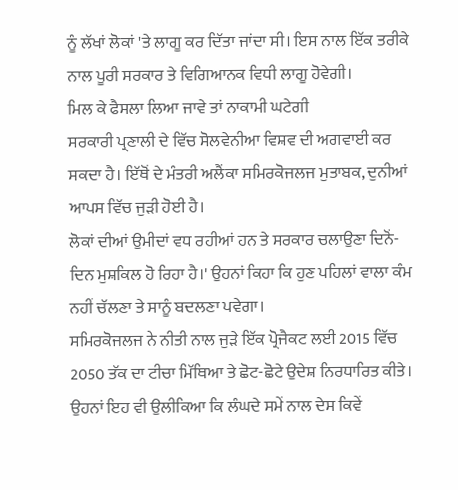ਨੂੰ ਲੱਖਾਂ ਲੋਕਾਂ 'ਤੇ ਲਾਗੂ ਕਰ ਦਿੱਤਾ ਜਾਂਦਾ ਸੀ। ਇਸ ਨਾਲ ਇੱਕ ਤਰੀਕੇ ਨਾਲ ਪੂਰੀ ਸਰਕਾਰ ਤੇ ਵਿਗਿਆਨਕ ਵਿਧੀ ਲਾਗੂ ਹੋਵੇਗੀ।
ਮਿਲ ਕੇ ਫੈਸਲਾ ਲਿਆ ਜਾਵੇ ਤਾਂ ਨਾਕਾਮੀ ਘਟੇਗੀ
ਸਰਕਾਰੀ ਪ੍ਰਣਾਲੀ ਦੇ ਵਿੱਚ ਸੋਲਵੇਨੀਆ ਵਿਸ਼ਵ ਦੀ ਅਗਵਾਈ ਕਰ ਸਕਦਾ ਹੈ। ਇੱਥੋਂ ਦੇ ਮੰਤਰੀ ਅਲੈਂਕਾ ਸਮਿਰਕੋਜਲਜ ਮੁਤਾਬਕ, ਦੁਨੀਆਂ ਆਪਸ ਵਿੱਚ ਜੁੜੀ ਹੋਈ ਹੈ।
ਲੋਕਾਂ ਦੀਆਂ ਉਮੀਦਾਂ ਵਧ ਰਹੀਆਂ ਹਨ ਤੇ ਸਰਕਾਰ ਚਲਾਉਣਾ ਦਿਨੋਂ-ਦਿਨ ਮੁਸ਼ਕਿਲ ਹੋ ਰਿਹਾ ਹੈ।' ਉਹਨਾਂ ਕਿਹਾ ਕਿ ਹੁਣ ਪਹਿਲਾਂ ਵਾਲਾ ਕੰਮ ਨਹੀਂ ਚੱਲਣਾ ਤੇ ਸਾਨੂੰ ਬਦਲਣਾ ਪਵੇਗਾ।
ਸਮਿਰਕੋਜਲਜ ਨੇ ਨੀਤੀ ਨਾਲ ਜੁੜੇ ਇੱਕ ਪ੍ਰੋਜੈਕਟ ਲਈ 2015 ਵਿੱਚ 2050 ਤੱਕ ਦਾ ਟੀਚਾ ਮਿੱਥਿਆ ਤੇ ਛੋਟ-ਛੋਟੇ ਉਦੇਸ਼ ਨਿਰਧਾਰਿਤ ਕੀਤੇ।
ਉਹਨਾਂ ਇਹ ਵੀ ਉਲੀਕਿਆ ਕਿ ਲੰਘਦੇ ਸਮੇਂ ਨਾਲ ਦੇਸ ਕਿਵੇਂ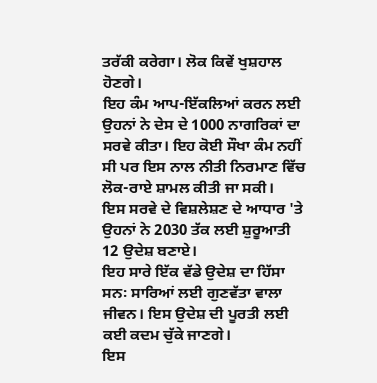ਤਰੱਕੀ ਕਰੇਗਾ। ਲੋਕ ਕਿਵੇਂ ਖੁਸ਼ਹਾਲ ਹੋਣਗੇ।
ਇਹ ਕੰਮ ਆਪ-ਇੱਕਲਿਆਂ ਕਰਨ ਲਈ ਉਹਨਾਂ ਨੇ ਦੇਸ ਦੇ 1000 ਨਾਗਰਿਕਾਂ ਦਾ ਸਰਵੇ ਕੀਤਾ। ਇਹ ਕੋਈ ਸੌਖਾ ਕੰਮ ਨਹੀਂ ਸੀ ਪਰ ਇਸ ਨਾਲ ਨੀਤੀ ਨਿਰਮਾਣ ਵਿੱਚ ਲੋਕ-ਰਾਏ ਸ਼ਾਮਲ ਕੀਤੀ ਜਾ ਸਕੀ।
ਇਸ ਸਰਵੇ ਦੇ ਵਿਸ਼ਲੇਸ਼ਣ ਦੇ ਆਧਾਰ 'ਤੇ ਉਹਨਾਂ ਨੇ 2030 ਤੱਕ ਲਈ ਸ਼ੁਰੂਆਤੀ 12 ਉਦੇਸ਼ ਬਣਾਏ।
ਇਹ ਸਾਰੇ ਇੱਕ ਵੱਡੇ ਉਦੇਸ਼ ਦਾ ਹਿੱਸਾ ਸਨ꞉ ਸਾਰਿਆਂ ਲਈ ਗੁਣਵੱਤਾ ਵਾਲਾ ਜੀਵਨ। ਇਸ ਉਦੇਸ਼ ਦੀ ਪੂਰਤੀ ਲਈ ਕਈ ਕਦਮ ਚੁੱਕੇ ਜਾਣਗੇ।
ਇਸ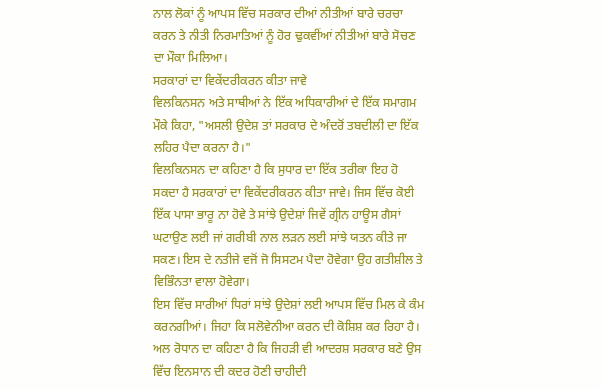ਨਾਲ ਲੋਕਾਂ ਨੂੰ ਆਪਸ ਵਿੱਚ ਸਰਕਾਰ ਦੀਆਂ ਨੀਤੀਆਂ ਬਾਰੇ ਚਰਚਾ ਕਰਨ ਤੇ ਨੀਤੀ ਨਿਰਮਾਤਿਆਂ ਨੂੰ ਹੋਰ ਢੁਕਵੀਂਆਂ ਨੀਤੀਆਂ ਬਾਰੇ ਸੋਚਣ ਦਾ ਮੌਕਾ ਮਿਲਿਆ।
ਸਰਕਾਰਾਂ ਦਾ ਵਿਕੇਂਦਰੀਕਰਨ ਕੀਤਾ ਜਾਵੇ
ਵਿਲਕਿਨਸਨ ਅਤੇ ਸਾਥੀਆਂ ਨੇ ਇੱਕ ਅਧਿਕਾਰੀਆਂ ਦੇ ਇੱਕ ਸਮਾਗਮ ਮੌਕੇ ਕਿਹਾ, "ਅਸਲੀ ਉਦੇਸ਼ ਤਾਂ ਸਰਕਾਰ ਦੇ ਅੰਦਰੋਂ ਤਬਦੀਲੀ ਦਾ ਇੱਕ ਲਹਿਰ ਪੈਦਾ ਕਰਨਾ ਹੈ।"
ਵਿਲਕਿਨਸਨ ਦਾ ਕਹਿਣਾ ਹੈ ਕਿ ਸੁਧਾਰ ਦਾ ਇੱਕ ਤਰੀਕਾ ਇਹ ਹੋ ਸਕਦਾ ਹੈ ਸਰਕਾਰਾਂ ਦਾ ਵਿਕੇਂਦਰੀਕਰਨ ਕੀਤਾ ਜਾਵੇ। ਜਿਸ ਵਿੱਚ ਕੋਈ ਇੱਕ ਪਾਸਾ ਭਾਰੂ ਨਾ ਹੋਵੇ ਤੇ ਸਾਂਝੇ ਉਦੇਸ਼ਾਂ ਜਿਵੇਂ ਗ੍ਰੀਨ ਹਾਊਸ ਗੈਸਾਂ ਘਟਾਉਣ ਲਈ ਜਾਂ ਗਰੀਬੀ ਨਾਲ ਲੜਨ ਲਈ ਸਾਂਝੇ ਯਤਨ ਕੀਤੇ ਜਾ ਸਕਣ। ਇਸ ਦੇ ਨਤੀਜੇ ਵਜੋਂ ਜੋ ਸਿਸਟਮ ਪੈਦਾ ਹੋਵੇਗਾ ਉਹ ਗਤੀਸ਼ੀਲ ਤੇ ਵਿਭਿੰਨਤਾ ਵਾਲਾ ਹੋਵੇਗਾ।
ਇਸ ਵਿੱਚ ਸਾਰੀਆਂ ਧਿਰਾਂ ਸਾਂਝੇ ਉਦੇਸ਼ਾਂ ਲਈ ਆਪਸ ਵਿੱਚ ਮਿਲ ਕੇ ਕੰਮ ਕਰਨਗੀਆਂ। ਜਿਹਾ ਕਿ ਸਲੋਵੇਨੀਆ ਕਰਨ ਦੀ ਕੋਸ਼ਿਸ਼ ਕਰ ਰਿਹਾ ਹੈ।
ਅਲ ਰੋਧਾਨ ਦਾ ਕਹਿਣਾ ਹੈ ਕਿ ਜਿਹੜੀ ਵੀ ਆਦਰਸ਼ ਸਰਕਾਰ ਬਣੇ ਉਸ ਵਿੱਚ ਇਨਸਾਨ ਦੀ ਕਦਰ ਹੋਣੀ ਚਾਹੀਦੀ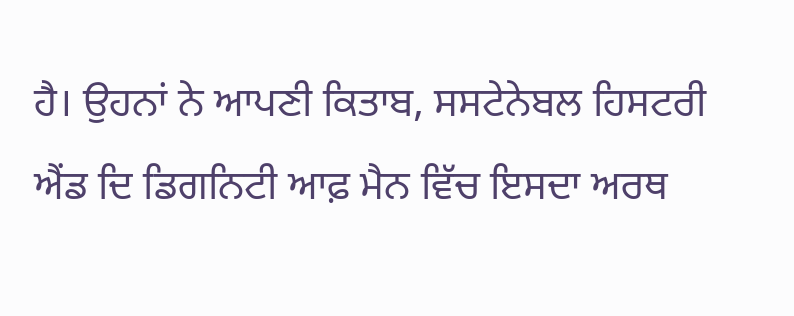ਹੈ। ਉਹਨਾਂ ਨੇ ਆਪਣੀ ਕਿਤਾਬ, ਸਸਟੇਨੇਬਲ ਹਿਸਟਰੀ ਐਂਡ ਦਿ ਡਿਗਨਿਟੀ ਆਫ਼ ਮੈਨ ਵਿੱਚ ਇਸਦਾ ਅਰਥ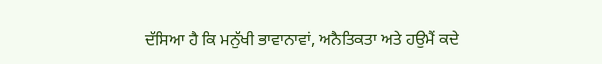ਦੱਸਿਆ ਹੈ ਕਿ ਮਨੁੱਖੀ ਭਾਵਾਨਾਵਾਂ, ਅਨੈਤਿਕਤਾ ਅਤੇ ਹਉਮੈਂ ਕਦੇ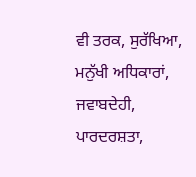ਵੀ ਤਰਕ, ਸੁਰੱਖਿਆ, ਮਨੁੱਖੀ ਅਧਿਕਾਰਾਂ, ਜਵਾਬਦੇਹੀ, ਪਾਰਦਰਸ਼ਤਾ,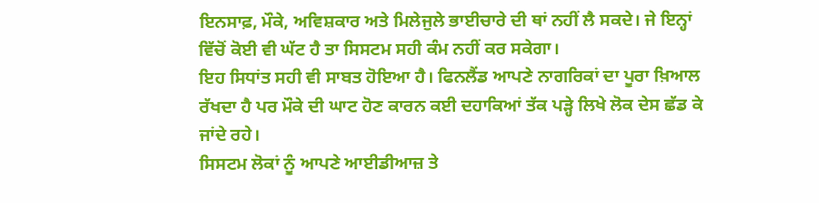ਇਨਸਾਫ਼, ਮੌਕੇ, ਅਵਿਸ਼ਕਾਰ ਅਤੇ ਮਿਲੇਜੁਲੇ ਭਾਈਚਾਰੇ ਦੀ ਥਾਂ ਨਹੀਂ ਲੈ ਸਕਦੇ। ਜੇ ਇਨ੍ਹਾਂ ਵਿੱਚੋਂ ਕੋਈ ਵੀ ਘੱਟ ਹੈ ਤਾ ਸਿਸਟਮ ਸਹੀ ਕੰਮ ਨਹੀਂ ਕਰ ਸਕੇਗਾ।
ਇਹ ਸਿਧਾਂਤ ਸਹੀ ਵੀ ਸਾਬਤ ਹੋਇਆ ਹੈ। ਫਿਨਲੈਂਡ ਆਪਣੇ ਨਾਗਰਿਕਾਂ ਦਾ ਪੂਰਾ ਖ਼ਿਆਲ ਰੱਖਦਾ ਹੈ ਪਰ ਮੌਕੇ ਦੀ ਘਾਟ ਹੋਣ ਕਾਰਨ ਕਈ ਦਹਾਕਿਆਂ ਤੱਕ ਪੜ੍ਹੇ ਲਿਖੇ ਲੋਕ ਦੇਸ ਛੱਡ ਕੇ ਜਾਂਦੇ ਰਹੇ।
ਸਿਸਟਮ ਲੋਕਾਂ ਨੂੰ ਆਪਣੇ ਆਈਡੀਆਜ਼ ਤੇ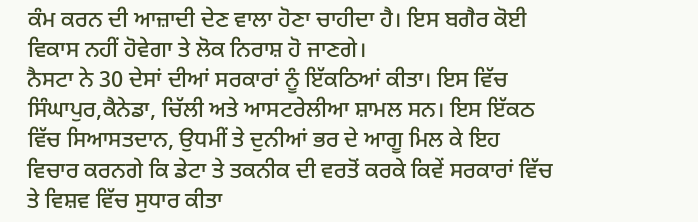ਕੰਮ ਕਰਨ ਦੀ ਆਜ਼ਾਦੀ ਦੇਣ ਵਾਲਾ ਹੋਣਾ ਚਾਹੀਦਾ ਹੈ। ਇਸ ਬਗੈਰ ਕੋਈ ਵਿਕਾਸ ਨਹੀਂ ਹੋਵੇਗਾ ਤੇ ਲੋਕ ਨਿਰਾਸ਼ ਹੋ ਜਾਣਗੇ।
ਨੈਸਟਾ ਨੇ 30 ਦੇਸਾਂ ਦੀਆਂ ਸਰਕਾਰਾਂ ਨੂੰ ਇੱਕਠਿਆਂ ਕੀਤਾ। ਇਸ ਵਿੱਚ ਸਿੰਘਾਪੁਰ,ਕੈਨੇਡਾ, ਚਿੱਲੀ ਅਤੇ ਆਸਟਰੇਲੀਆ ਸ਼ਾਮਲ ਸਨ। ਇਸ ਇੱਕਠ ਵਿੱਚ ਸਿਆਸਤਦਾਨ, ਉਧਮੀਂ ਤੇ ਦੁਨੀਆਂ ਭਰ ਦੇ ਆਗੂ ਮਿਲ ਕੇ ਇਹ ਵਿਚਾਰ ਕਰਨਗੇ ਕਿ ਡੇਟਾ ਤੇ ਤਕਨੀਕ ਦੀ ਵਰਤੋਂ ਕਰਕੇ ਕਿਵੇਂ ਸਰਕਾਰਾਂ ਵਿੱਚ ਤੇ ਵਿਸ਼ਵ ਵਿੱਚ ਸੁਧਾਰ ਕੀਤਾ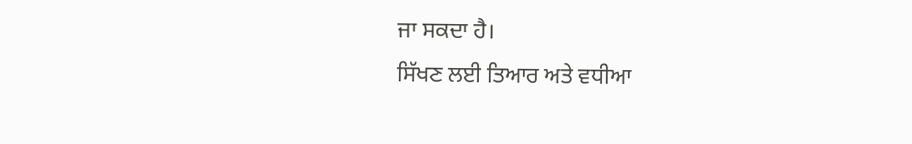ਜਾ ਸਕਦਾ ਹੈ।
ਸਿੱਖਣ ਲਈ ਤਿਆਰ ਅਤੇ ਵਧੀਆ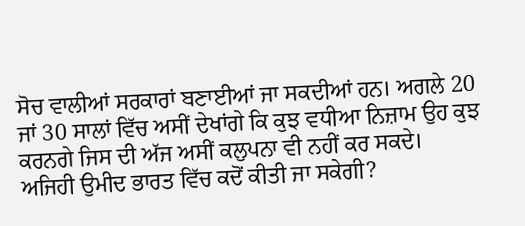ਸੋਚ ਵਾਲੀਆਂ ਸਰਕਾਰਾਂ ਬਣਾਈਆਂ ਜਾ ਸਕਦੀਆਂ ਹਨ। ਅਗਲੇ 20 ਜਾਂ 30 ਸਾਲਾਂ ਵਿੱਚ ਅਸੀਂ ਦੇਖਾਂਗੇ ਕਿ ਕੁਝ ਵਧੀਆ ਨਿਜ਼ਾਮ ਉਹ ਕੁਝ ਕਰਨਗੇ ਜਿਸ ਦੀ ਅੱਜ ਅਸੀਂ ਕਲੁਪਨਾ ਵੀ ਨਹੀਂ ਕਰ ਸਕਦੇ।
ਅਜਿਹੀ ਉਮੀਦ ਭਾਰਤ ਵਿੱਚ ਕਦੋਂ ਕੀਤੀ ਜਾ ਸਕੇਗੀ?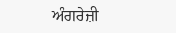ਅੰਗਰੇਜ਼ੀ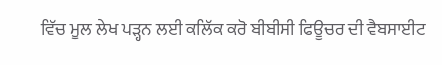ਵਿੱਚ ਮੂਲ ਲੇਖ ਪੜ੍ਹਨ ਲਈ ਕਲਿੱਕ ਕਰੋ ਬੀਬੀਸੀ ਫਿਊਚਰ ਦੀ ਵੈਬਸਾਈਟ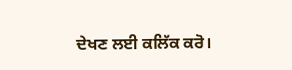ਦੇਖਣ ਲਈ ਕਲਿੱਕ ਕਰੋ।